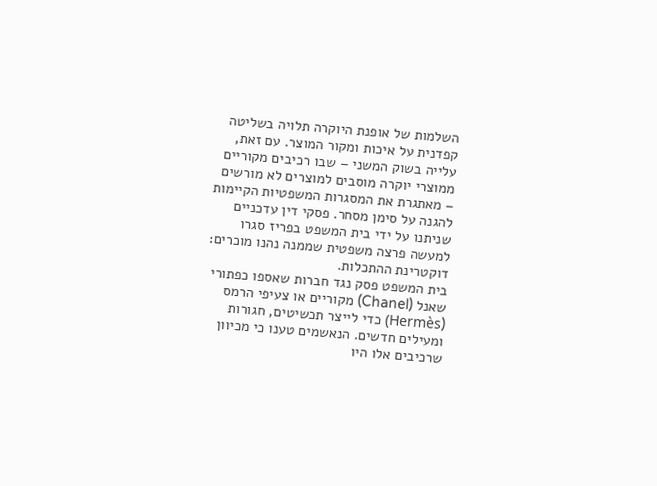השלמות של אופנת היוקרה תלויה בשליטה קפדנית על איכות ומקור המוצר. עם זאת, עלייה בשוק המשני – שבו רכיבים מקוריים ממוצרי יוקרה מוסבים למוצרים לא מורשים – מאתגרת את המסגרות המשפטיות הקיימות להגנה על סימן מסחר. פסקי דין עדכניים שניתנו על ידי בית המשפט בפריז סגרו למעשה פרצה משפטית שממנה נהנו מוכרים: דוקטרינת ההתכלות.
בית המשפט פסק נגד חברות שאספו כפתורי שאנל (Chanel) מקוריים או צעיפי הרמס (Hermès) כדי לייצר תכשיטים, חגורות ומעילים חדשים. הנאשמים טענו כי מכיוון שרכיבים אלו היו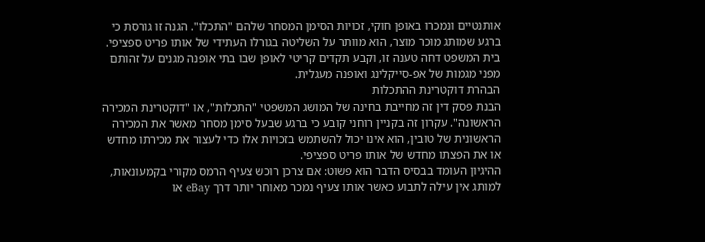אותנטיים ונמכרו באופן חוקי, זכויות הסימן המסחר שלהם "התכלו". הגנה זו גורסת כי ברגע שמותג מוכר מוצר, הוא מוותר על השליטה בגורלו העתידי של אותו פריט ספציפי. בית המשפט דחה טענה זו, וקבע תקדים קריטי לאופן שבו בתי אופנה מגנים על זהותם מפני מגמות של אפ-סייקלינג ואופנה מעגלית.
הבהרת דוקטרינת ההתכלות
הבנת פסק דין זה מחייבת בחינה של המושג המשפטי "התכלות", או "דוקטרינת המכירה הראשונה". עקרון זה בקניין רוחני קובע כי ברגע שבעל סימן מסחר מאשר את המכירה הראשונית של טובין, הוא אינו יכול להשתמש בזכויות אלו כדי לעצור את מכירתו מחדש או את הפצתו מחדש של אותו פריט ספציפי.
ההיגיון העומד בבסיס הדבר הוא פשוט: אם צרכן רוכש צעיף הרמס מקורי בקמעונאות, למותג אין עילה לתבוע כאשר אותו צעיף נמכר מאוחר יותר דרך eBay או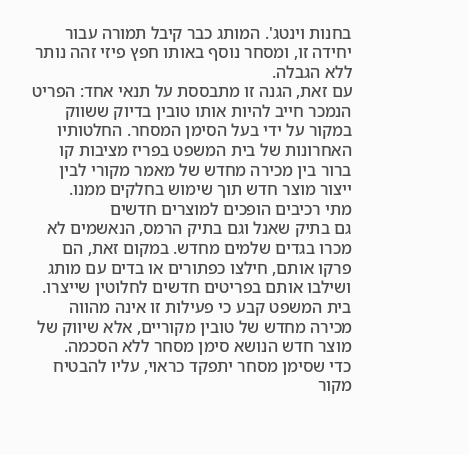בחנות וינטג'. המותג כבר קיבל תמורה עבור יחידה זו, ומסחר נוסף באותו חפץ פיזי זהה נותר ללא הגבלה.
עם זאת, הגנה זו מתבססת על תנאי אחד: הפריט הנמכר חייב להיות אותו טובין בדיוק ששווק במקור על ידי בעל הסימן המסחר. החלטותיו האחרונות של בית המשפט בפריז מציבות קו ברור בין מכירה מחדש של מאמר מקורי לבין ייצור מוצר חדש תוך שימוש בחלקים ממנו.
מתי רכיבים הופכים למוצרים חדשים
גם בתיק שאנל וגם בתיק הרמס, הנאשמים לא מכרו בגדים שלמים מחדש. במקום זאת, הם פרקו אותם, חילצו כפתורים או בדים עם מותג ושילבו אותם בפריטים חדשים לחלוטין שייצרו. בית המשפט קבע כי פעילות זו אינה מהווה מכירה מחדש של טובין מקוריים, אלא שיווק של מוצר חדש הנושא סימן מסחר ללא הסכמה.
כדי שסימן מסחר יתפקד כראוי, עליו להבטיח מקור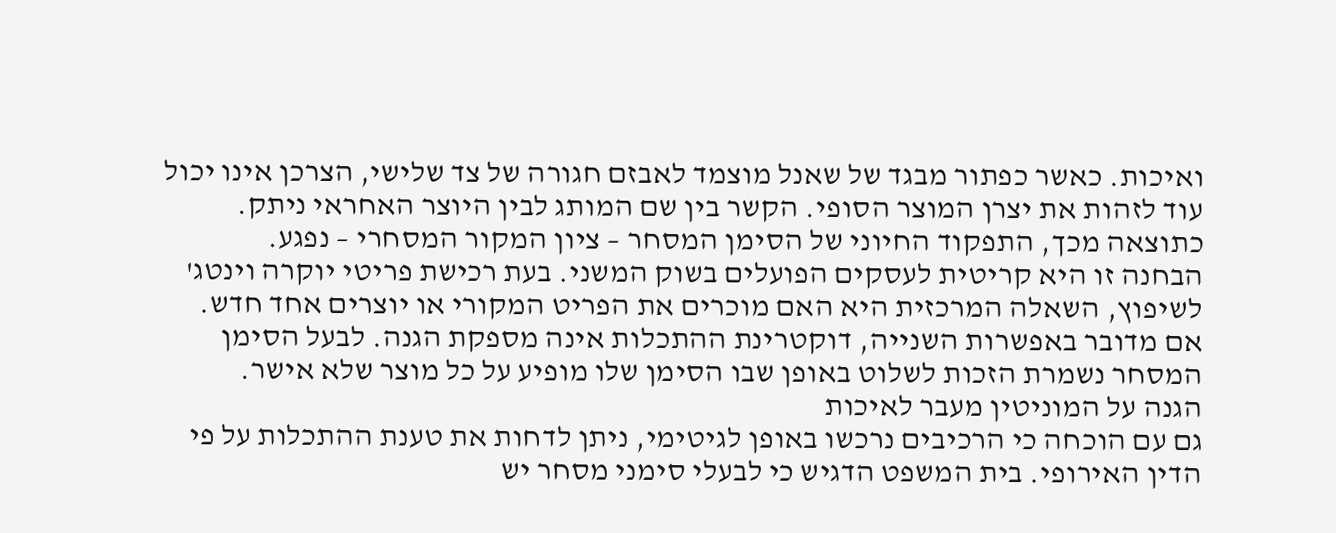ואיכות. כאשר כפתור מבגד של שאנל מוצמד לאבזם חגורה של צד שלישי, הצרכן אינו יכול עוד לזהות את יצרן המוצר הסופי. הקשר בין שם המותג לבין היוצר האחראי ניתק. כתוצאה מכך, התפקוד החיוני של הסימן המסחר – ציון המקור המסחרי – נפגע.
הבחנה זו היא קריטית לעסקים הפועלים בשוק המשני. בעת רכישת פריטי יוקרה וינטג' לשיפוץ, השאלה המרכזית היא האם מוכרים את הפריט המקורי או יוצרים אחד חדש. אם מדובר באפשרות השנייה, דוקטרינת ההתכלות אינה מספקת הגנה. לבעל הסימן המסחר נשמרת הזכות לשלוט באופן שבו הסימן שלו מופיע על כל מוצר שלא אישר.
הגנה על המוניטין מעבר לאיכות
גם עם הוכחה כי הרכיבים נרכשו באופן לגיטימי, ניתן לדחות את טענת ההתכלות על פי הדין האירופי. בית המשפט הדגיש כי לבעלי סימני מסחר יש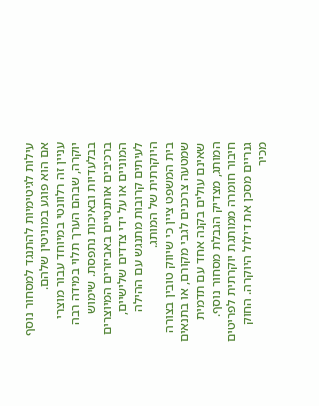עילות לגיטימיות להתנגד למסחור נוסף אם הוא פוגע במוניטין שלהם.
עניין זה רלוונטי במיוחד עבור מוצרי יוקרה, שבהם הערך תלוי במידה רבה בבלעדיות ובאיכות נתפסת. שימוש ברכיבים אותנטיים באביזרים המיוצרים המוניים או על ידי צדדים שלישיים, לעיתים קרובות מתנגש עם ההילה היוקרתית של המותג.
בית המשפט ציין כי שיווק טובין בצורה שמטעה צרכנים לגבי מקורם, או בתנאים שאינם עולים בקנה אחד עם תדמית המותג, מצדיק הגבלת מסחור נוסף. חיבור חומרה ממותגת יוקרתית לפריטים גנריים מסכן את דילול היוקרה. החוק מכיר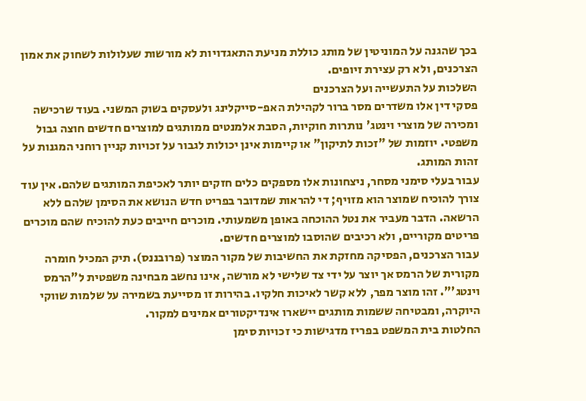בכך שהגנה על המוניטין של מותג כוללת מניעת התאגדויות לא מורשות שעלולות לשחוק את אמון הצרכנים, ולא רק עצירת זיופים.
השלכות על התעשייה ועל הצרכנים
פסקי דין אלו משדרים מסר ברור לקהילת האפ-סייקלינג ולעסקים בשוק המשני. בעוד שרכישה ומכירה של מוצרי וינטג' נותרות חוקיות, הסבת אלמנטים ממותגים למוצרים חדשים חוצה גבול משפטי. יוזמות של "זכות לתיקון" או קיימות אינן יכולות לגבור על זכויות קניין רוחני המגנות על זהות המותג.
עבור בעלי סימני מסחר, ניצחונות אלו מספקים כלים חזקים יותר לאכיפת המותגים שלהם. אין עוד צורך להוכיח שמוצר הוא מזויף; די להראות שמדובר בפריט חדש הנושא את הסימן שלהם ללא הרשאה. הדבר מעביר את נטל ההוכחה באופן משמעותי. מוכרים חייבים כעת להוכיח שהם מוכרים פריטים מקוריים, ולא רכיבים שהוסבו למוצרים חדשים.
עבור הצרכנים, הפסיקה מחזקת את החשיבות של מקור המוצר (פרובננס). תיק המכיל חומרה מקורית של הרמס אך יוצר על ידי צד שלישי לא מורשה, אינו נחשב מבחינה משפטית ל"הרמס וינטג'". זהו מוצר מפר, ללא קשר לאיכות חלקיו. בהירות זו מסייעת בשמירה על שלמות שווקי היוקרה, ומבטיחה ששמות מותגים יישארו אינדיקטורים אמינים למקור.
החלטות בית המשפט בפריז מדגישות כי זכויות סימן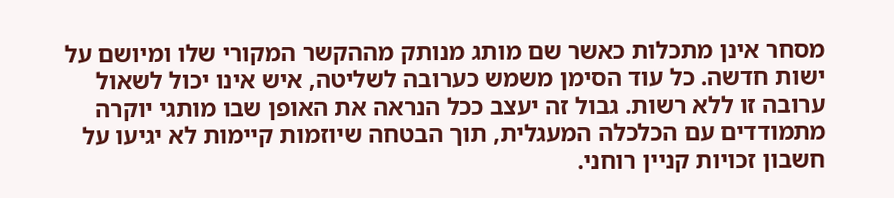מסחר אינן מתכלות כאשר שם מותג מנותק מההקשר המקורי שלו ומיושם על ישות חדשה. כל עוד הסימן משמש כערובה לשליטה, איש אינו יכול לשאול ערובה זו ללא רשות. גבול זה יעצב ככל הנראה את האופן שבו מותגי יוקרה מתמודדים עם הכלכלה המעגלית, תוך הבטחה שיוזמות קיימות לא יגיעו על חשבון זכויות קניין רוחני.